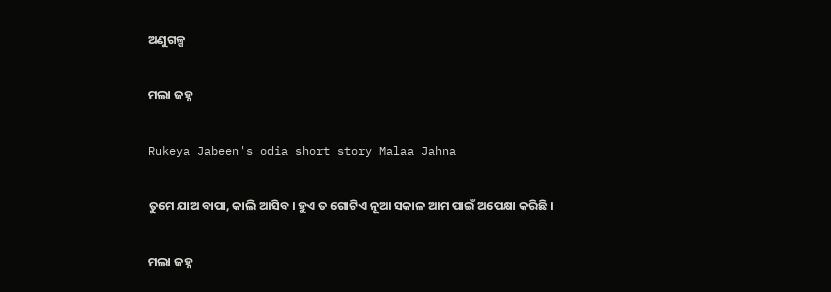ଅଣୁଗଳ୍ପ

ମଲା ଜହ୍ନ

Rukeya Jabeen's odia short story Malaa Jahna

ତୁମେ ଯାଅ ବାପା, କାଲି ଆସିବ । ହୁଏ ତ ଗୋଟିଏ ନୂଆ ସକାଳ ଆମ ପାଇଁ ଅପେକ୍ଷା କରିଛି ।

ମଲା ଜହ୍ନ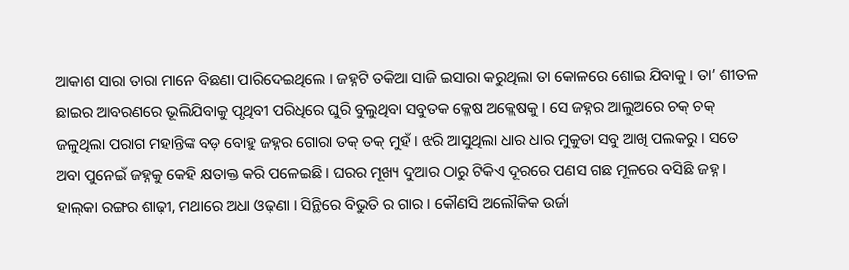ଆକାଶ ସାରା ତାରା ମାନେ ବିଛଣା ପାରିଦେଇଥିଲେ । ଜହ୍ନଟି ତକିଆ ସାଜି ଇସାରା କରୁଥିଲା ତା କୋଳରେ ଶୋଇ ଯିବାକୁ । ତା’ ଶୀତଳ ଛାଇର ଆବରଣରେ ଭୂଲିଯିବାକୁ ପୃଥିବୀ ପରିଧିରେ ଘୁରି ବୁଲୁଥିବା ସବୁତକ କ୍ଳେଷ ଅକ୍ଲେଷକୁ । ସେ ଜହ୍ନର ଆଲୁଅରେ ଚକ୍‌ ଚକ୍‌ ଜଳୁଥିଲା ପରାଗ ମହାନ୍ତିଙ୍କ ବଡ଼ ବୋହୁ ଜହ୍ନର ଗୋରା ତକ୍‌ ତକ୍‌ ମୁହଁ । ଝରି ଆସୁଥିଲା ଧାର ଧାର ମୁକୁତା ସବୁ ଆଖି ପଲକରୁ । ସତେ ଅବା ପୁନେଇଁ ଜହ୍ନକୁ କେହି କ୍ଷତାକ୍ତ କରି ପଳେଇଛି । ଘରର ମୂଖ୍ୟ ଦୁଆର ଠାରୁ ଟିକିଏ ଦୂରରେ ପଣସ ଗଛ ମୂଳରେ ବସିଛି ଜହ୍ନ । ହାଲ୍‌କା ରଙ୍ଗର ଶାଢ଼ୀ, ମଥାରେ ଅଧା ଓଢ଼ଣା । ସିନ୍ଥିରେ ବିଭୁତି ର ଗାର । କୌଣସି ଅଲୌକିକ ଉର୍ଜା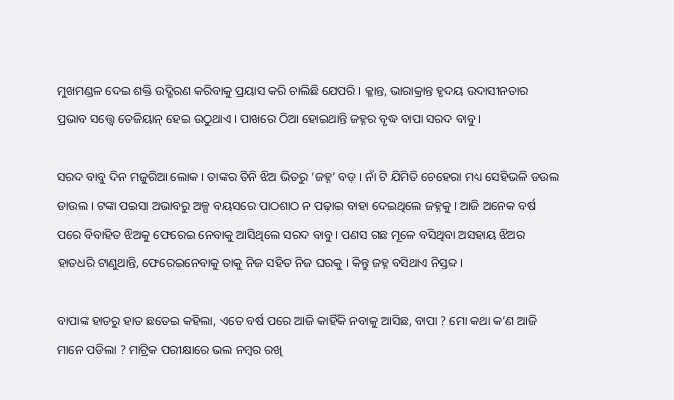ମୁଖମଣ୍ଡଳ ଦେଇ ଶକ୍ତି ଉଦ୍ଗିରଣ କରିବାକୁ ପ୍ରୟାସ କରି ଚାଲିଛି ଯେପରି । କ୍ଳାନ୍ତ, ଭାରାକ୍ରାନ୍ତ ହୃଦୟ ଉଦାସୀନତାର ପ୍ରଭାବ ସତ୍ତ୍ୱେ ତେଜିୟାନ୍‌ ହେଇ ଉଠୁଥାଏ । ପାଖରେ ଠିଆ ହୋଇଥାନ୍ତି ଜହ୍ନର ବୃଦ୍ଧ ବାପା ସରଦ ବାବୁ ।

ସରଦ ବାବୁ ଦିନ ମଜୁରିଆ ଲୋକ । ତାଙ୍କର ତିନି ଝିଅ ଭିତରୁ ‘ଜହ୍ନ’ ବଡ଼ । ନାଁ ଟି ଯିମିତି ଚେହେରା ମଧ୍ୟ ସେହିଭଳି ଡଉଲ ଡାଉଲ । ଟଙ୍କା ପଇସା ଅଭାବରୁ ଅଳ୍ପ ବୟସରେ ପାଠଶାଠ ନ ପଢ଼ାଇ ବାହା ଦେଇଥିଲେ ଜହ୍ନକୁ । ଆଜି ଅନେକ ବର୍ଷ ପରେ ବିବାହିତ ଝିଅକୁ ଫେରେଇ ନେବାକୁ ଆସିଥିଲେ ସରଦ ବାବୁ । ପଣସ ଗଛ ମୂଳେ ବସିଥିବା ଅସହାୟ ଝିଅର ହାତଧରି ଟାଣୁଥାନ୍ତି, ଫେରେଇନେବାକୁ ତାକୁ ନିଜ ସହିତ ନିଜ ଘରକୁ । କିନ୍ତୁ ଜହ୍ନ ବସିଥାଏ ନିସ୍ତବ୍ଦ ।

ବାପାଙ୍କ ହାତରୁ ହାତ ଛଡେଇ କହିଲା, ଏତେ ବର୍ଷ ପରେ ଆଜି କାହିଁକି ନବାକୁ ଆସିଛ, ବାପା ? ମୋ କଥା କ’ଣ ଆଜି ମାନେ ପଡିଲା ? ମାଟ୍ରିକ ପରୀକ୍ଷାରେ ଭଲ ନମ୍ବର ରଖି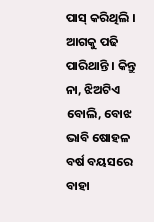ପାସ୍‌ କରିଥିଲି । ଆଗକୁ ପଢି ପାରିଥାନ୍ତି । କିନ୍ତୁ ନା, ଝିଅଟିଏ ବୋଲି, ବୋଝ ଭାବି ଷୋହଳ ବର୍ଷ ବୟସରେ ବାହା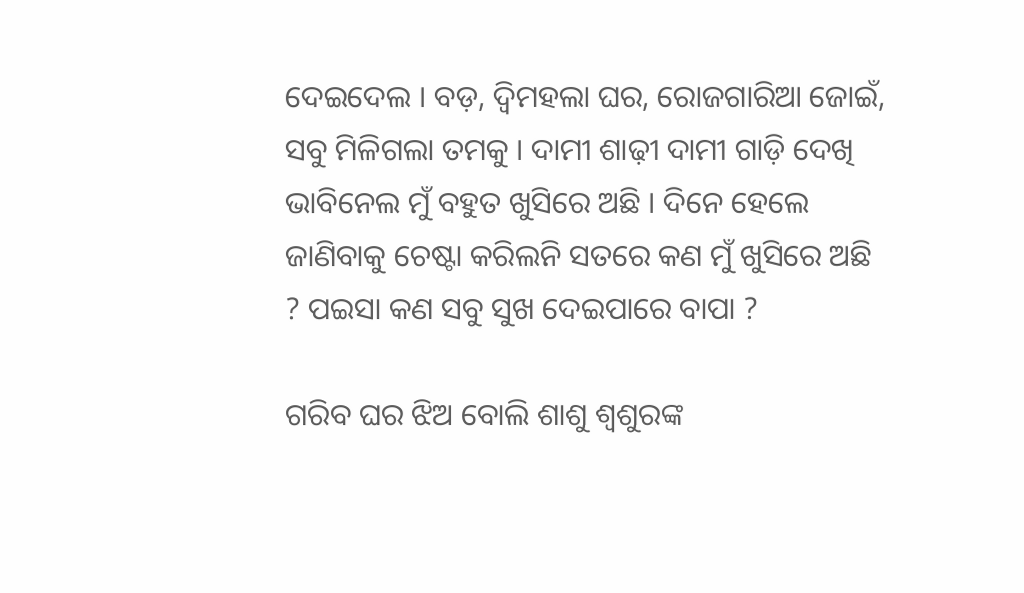ଦେଇଦେଲ । ବଡ଼, ଦ୍ଵିମହଲା ଘର, ରୋଜଗାରିଆ ଜୋଇଁ, ସବୁ ମିଳିଗଲା ତମକୁ । ଦାମୀ ଶାଢ଼ୀ ଦାମୀ ଗାଡ଼ି ଦେଖି ଭାବିନେଲ ମୁଁ ବହୁତ ଖୁସିରେ ଅଛି । ଦିନେ ହେଲେ ଜାଣିବାକୁ ଚେଷ୍ଟା କରିଲନି ସତରେ କଣ ମୁଁ ଖୁସିରେ ଅଛି ? ପଇସା କଣ ସବୁ ସୁଖ ଦେଇପାରେ ବାପା ?

ଗରିବ ଘର ଝିଅ ବୋଲି ଶାଶୁ ଶ୍ୱଶୁରଙ୍କ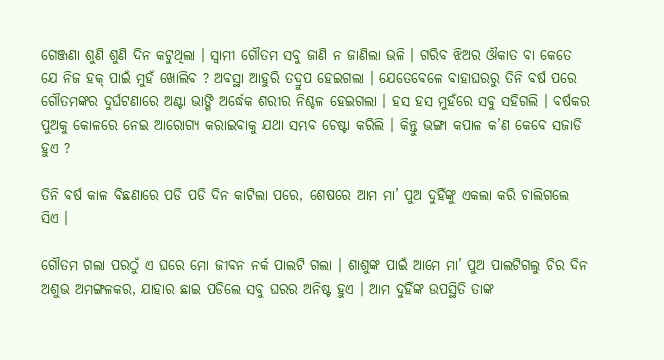ଗେଞ୍ଜଣା ଶୁଣି ଶୁଣି ଦିନ କଟୁଥିଲା । ସ୍ୱାମୀ ଗୌତମ ସବୁ ଜାଣି ନ ଜାଣିଲା ଭଳି । ଗରିବ ଝିଅର ଔକାତ ବା କେତେ ଯେ ନିଜ ହକ୍‌ ପାଇଁ ମୁହଁ ଖୋଲିବ ? ଅବସ୍ଥା ଆହୁରି ତଦ୍ରୁପ ହେଇଗଲା । ଯେତେବେଳେ ବାହାଘରରୁ ତିନି ବର୍ଷ ପରେ ଗୌତମଙ୍କର ଦୁର୍ଘଟଣାରେ ଅଣ୍ଟା ଭାଙ୍ଗି ଅର୍ଦ୍ଧେକ ଶରୀର ନିଶ୍ଚଳ ହେଇଗଲା । ହସ ହସ ମୁହଁରେ ସବୁ ସହିଗଲି । ବର୍ଷକର ପୁଅକୁ କୋଳରେ ନେଇ ଆରୋଗ୍ୟ କରାଇବାକୁ ଯଥା ସମ୍ଭବ ଚେଷ୍ଟା କରିଲି । କିନ୍ତୁ ଭଙ୍ଗା କପାଳ କ’ଣ କେବେ ସଜାଡି ହୁଏ ?

ତିନି ବର୍ଷ କାଳ ବିଛଣାରେ ପଡି ପଡି ଦିନ କାଟିଲା ପରେ, ଶେଷରେ ଆମ ମା’ ପୁଅ ଦୁହିଁଙ୍କୁ ଏକଲା କରି ଚାଲିଗଲେ ସିଏ ।

ଗୌତମ ଗଲା ପରଠୁଁ ଏ ଘରେ ମୋ ଜୀବନ ନର୍କ ପାଲଟି ଗଲା । ଶାଶୁଙ୍କ ପାଇଁ ଆମେ ମା’ ପୁଅ ପାଲଟିଗଲୁ ଚିର ଦିନ ଅଶୁଭ ଅମଙ୍ଗଳକର, ଯାହାର ଛାଇ ପଡିଲେ ସବୁ ଘରର ଅନିଷ୍ଟ ହୁଏ । ଆମ ଦୁହିଁଙ୍କ ଉପସ୍ଥିତି ତାଙ୍କ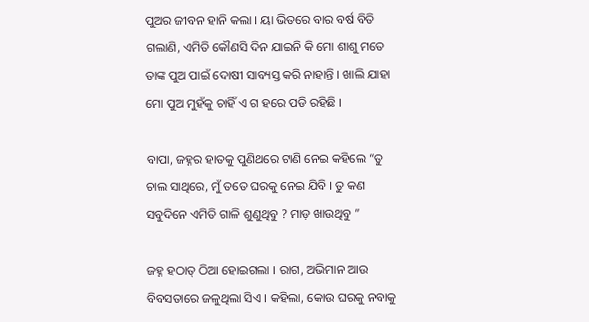ପୁଅର ଜୀବନ ହାନି କଲା । ୟା ଭିତରେ ବାର ବର୍ଷ ବିତି ଗଲାଣି, ଏମିତି କୌଣସି ଦିନ ଯାଇନି କି ମୋ ଶାଶୁ ମତେ ତାଙ୍କ ପୁଅ ପାଇଁ ଦୋଷୀ ସାବ୍ୟସ୍ତ କରି ନାହାନ୍ତି । ଖାଲି ଯାହା ମୋ ପୁଅ ମୁହଁକୁ ଚାହିଁ ଏ ଗ ହରେ ପଡି ରହିଛି ।

ବାପା, ଜହ୍ନର ହାତକୁ ପୁଣିଥରେ ଟାଣି ନେଇ କହିଲେ “ତୁ ଚାଲ ସାଥିରେ, ମୁଁ ତତେ ଘରକୁ ନେଇ ଯିବି । ତୁ କଣ ସବୁଦିନେ ଏମିତି ଗାଳି ଶୁଣୁଥିବୁ ? ମାଡ଼ ଖାଉଥିବୁ ”

ଜହ୍ନ ହଠାତ୍‌ ଠିଆ ହୋଇଗଲା । ରାଗ, ଅଭିମାନ ଆଉ ବିବସତାରେ ଜଳୁଥିଲା ସିଏ । କହିଲା, କୋଉ ଘରକୁ ନବାକୁ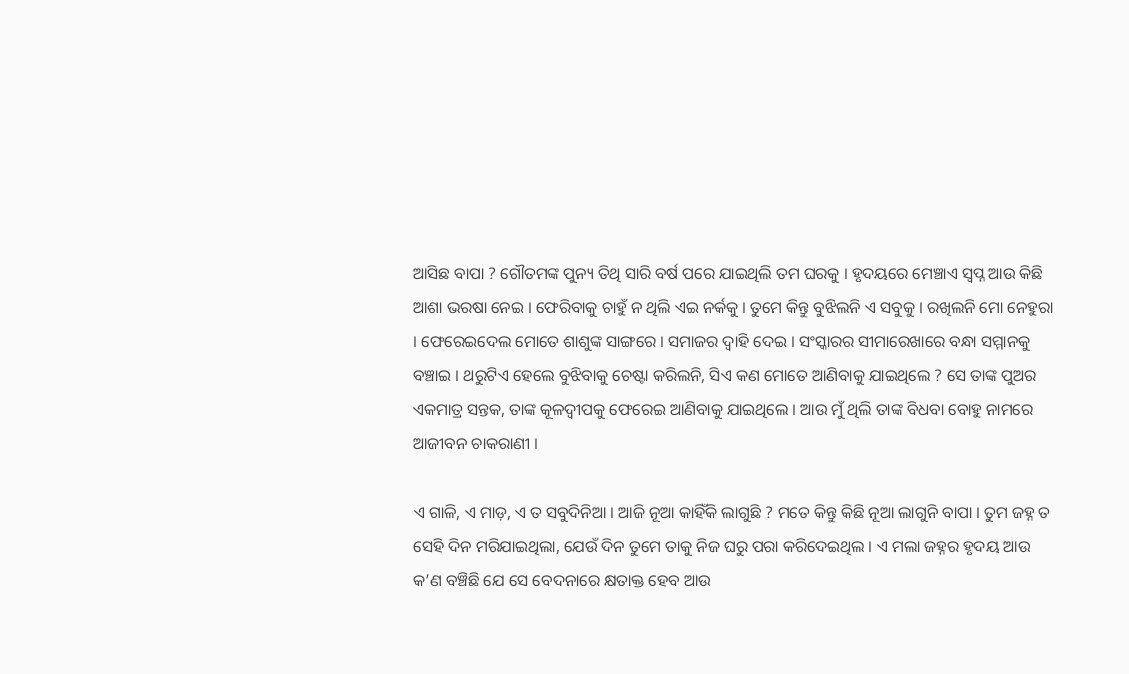ଆସିଛ ବାପା ? ଗୌତମଙ୍କ ପୁନ୍ୟ ତିଥି ସାରି ବର୍ଷ ପରେ ଯାଇଥିଲି ତମ ଘରକୁ । ହୃଦୟରେ ମେଞ୍ଚାଏ ସ୍ୱପ୍ନ ଆଉ କିଛି ଆଶା ଭରଷା ନେଇ । ଫେରିବାକୁ ଚାହୁଁ ନ ଥିଲି ଏଇ ନର୍କକୁ । ତୁମେ କିନ୍ତୁ ବୁଝିଲନି ଏ ସବୁକୁ । ରଖିଲନି ମୋ ନେହୁରା । ଫେରେଇଦେଲ ମୋତେ ଶାଶୁଙ୍କ ସାଙ୍ଗରେ । ସମାଜର ଦ୍ୱାହି ଦେଇ । ସଂସ୍କାରର ସୀମାରେଖାରେ ବନ୍ଧା ସମ୍ମାନକୁ ବଞ୍ଚାଇ । ଥରୁଟିଏ ହେଲେ ବୁଝିବାକୁ ଚେଷ୍ଟା କରିଲନି, ସିଏ କଣ ମୋତେ ଆଣିବାକୁ ଯାଇଥିଲେ ? ସେ ତାଙ୍କ ପୁଅର ଏକମାତ୍ର ସନ୍ତକ, ତାଙ୍କ କୂଳଦ୍ଵୀପକୁ ଫେରେଇ ଆଣିବାକୁ ଯାଇଥିଲେ । ଆଉ ମୁଁ ଥିଲି ତାଙ୍କ ବିଧବା ବୋହୁ ନାମରେ ଆଜୀବନ ଚାକରାଣୀ ।

ଏ ଗାଳି, ଏ ମାଡ଼, ଏ ତ ସବୁଦିନିଆ । ଆଜି ନୂଆ କାହିଁକି ଲାଗୁଛି ? ମତେ କିନ୍ତୁ କିଛି ନୂଆ ଲାଗୁନି ବାପା । ତୁମ ଜହ୍ନ ତ ସେହି ଦିନ ମରିଯାଇଥିଲା, ଯେଉଁ ଦିନ ତୁମେ ତାକୁ ନିଜ ଘରୁ ପରା କରିଦେଇଥିଲ । ଏ ମଲା ଜହ୍ନର ହୃଦୟ ଆଉ କ’ଣ ବଞ୍ଚିଛି ଯେ ସେ ବେଦନାରେ କ୍ଷତାକ୍ତ ହେବ ଆଉ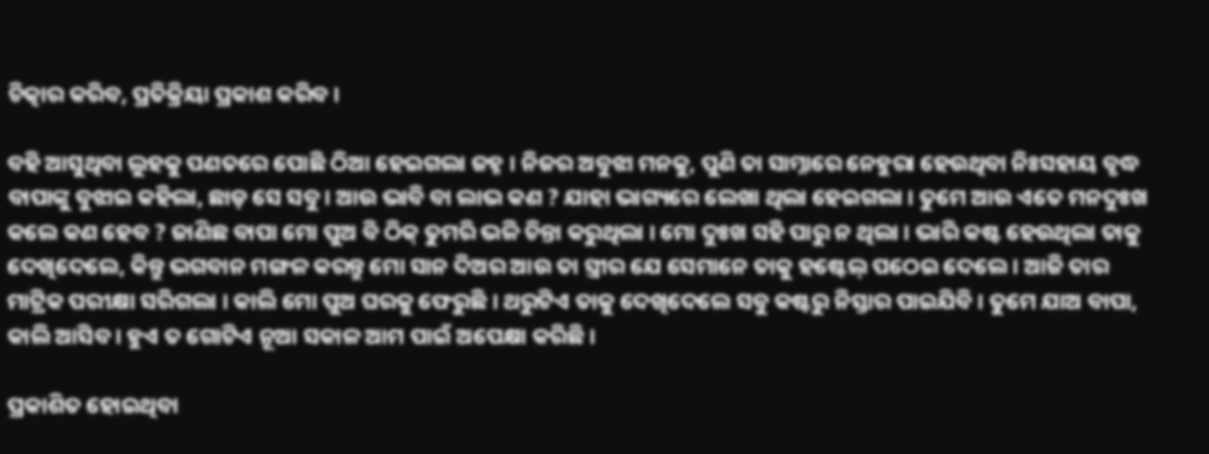ଚିତ୍କାର କରିବ, ପ୍ରତିକ୍ରିୟା ପ୍ରକାଶ କରିବ ।

ବହି ଆସୁଥିବା ଲୁହକୁ ପଣତରେ ପୋଛି ଠିଆ ହେଇଗଲା ଜହ୍ନ । ନିଜର ଅବୁଝା ମନକୁ, ପୁଣି ତା ସାମ୍ନାରେ ନେହୁରା ହେଉଥିବା ନିଃସହାୟ ବୃଦ୍ଧ ବାପାଙ୍କୁ ବୁଝାଇ କହିଲା, ଛାଡ଼ ସେ ସବୁ । ଆଉ ଭାବି ବା ଲାଭ କଣ ? ଯାହା ଭାଗ୍ୟରେ ଲେଖା ଥିଲା ହେଇଗଲା । ତୁମେ ଆଉ ଏତେ ମନଦୁଃଖ କଲେ କଣ ହେବ ? ଜାଣିଛ ବାପା ମୋ ପୁଅ ବି ଠିକ୍‌ ତୁମରି ଭଳି ଚିନ୍ତା କରୁଥିଲା । ମୋ ଦୁଃଖ ସହି ପାରୁ ନ ଥିଲା । ଭାରି କଷ୍ଟ ହେଉଥିଲା ତାକୁ ଦେଖିଦେଲେ, କିନ୍ତୁ ଭଗବାନ ମଙ୍ଗଳ କରନ୍ତୁ ମୋ ସାନ ଦିଅର ଆଉ ତା ସ୍ତ୍ରୀର ଯେ ସେମାନେ ତାକୁ ହଷ୍ଟେଲ୍‌ ପଠେଇ ଦେଲେ । ଆଜି ତାର ମାଟ୍ରିକ ପରୀକ୍ଷା ସରିଗଲା । କାଲି ମୋ ପୁଅ ଘରକୁ ଫେରୁଛି । ଥରୁଟିଏ ତାକୁ ଦେଖିଦେଲେ ସବୁ କଷ୍ଟରୁ ନିସ୍ତାର ପାଇଯିବି । ତୁମେ ଯାଅ ବାପା, କାଲି ଆସିବ । ହୁଏ ତ ଗୋଟିଏ ନୂଆ ସକାଳ ଆମ ପାଇଁ ଅପେକ୍ଷା କରିଛି ।

ପ୍ରକାଶିତ ହୋଇଥିବା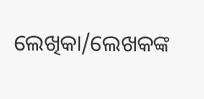ଲେଖିକା/ଲେଖକଙ୍କ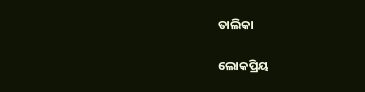ତାଲିକା

ଲୋକପ୍ରିୟ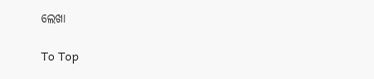ଲେଖା

To Top